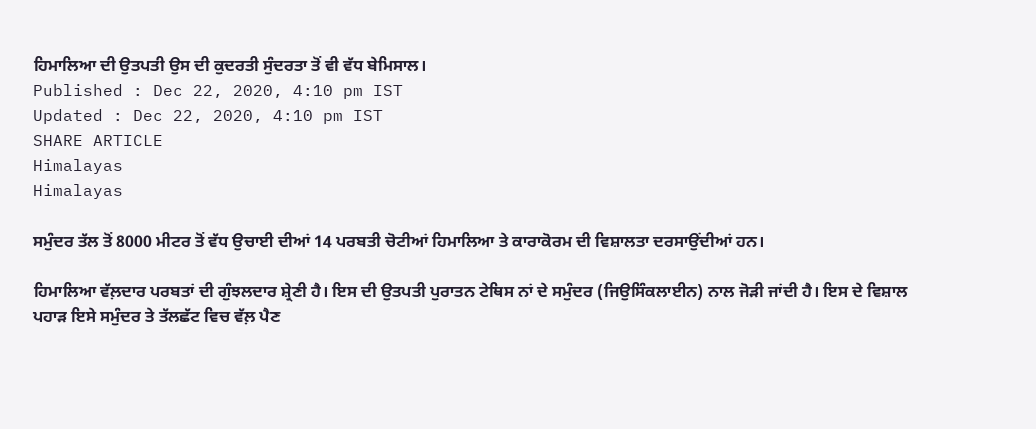ਹਿਮਾਲਿਆ ਦੀ ਉਤਪਤੀ ਉਸ ਦੀ ਕੁਦਰਤੀ ਸੁੰਦਰਤਾ ਤੋਂ ਵੀ ਵੱਧ ਬੇਮਿਸਾਲ।
Published : Dec 22, 2020, 4:10 pm IST
Updated : Dec 22, 2020, 4:10 pm IST
SHARE ARTICLE
Himalayas
Himalayas

ਸਮੁੰਦਰ ਤੱਲ ਤੋਂ 8000 ਮੀਟਰ ਤੋਂ ਵੱਧ ਉਚਾਈ ਦੀਆਂ 14 ਪਰਬਤੀ ਚੋਟੀਆਂ ਹਿਮਾਲਿਆ ਤੇ ਕਾਰਾਕੋਰਮ ਦੀ ਵਿਸ਼ਾਲਤਾ ਦਰਸਾਉਂਦੀਆਂ ਹਨ।

ਹਿਮਾਲਿਆ ਵੱਲ਼ਦਾਰ ਪਰਬਤਾਂ ਦੀ ਗੁੰਝਲਦਾਰ ਸ਼੍ਰੇਣੀ ਹੈ। ਇਸ ਦੀ ਉਤਪਤੀ ਪੁਰਾਤਨ ਟੇਥਿਸ ਨਾਂ ਦੇ ਸਮੁੰਦਰ (ਜਿਉਸਿੰਕਲਾਈਨ) ਨਾਲ ਜੋੜੀ ਜਾਂਦੀ ਹੈ। ਇਸ ਦੇ ਵਿਸ਼ਾਲ ਪਹਾੜ ਇਸੇ ਸਮੁੰਦਰ ਤੇ ਤੱਲਛੱਟ ਵਿਚ ਵੱਲ਼ ਪੈਣ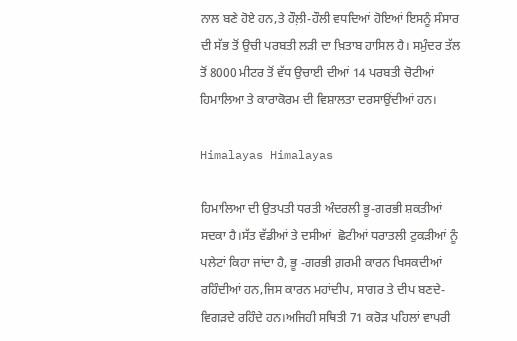ਨਾਲ ਬਣੇ ਹੋਏ ਹਨ,ਤੇ ਹੌਲ਼ੀ-ਹੌਲੀ ਵਧਦਿਆਂ ਹੋਇਆਂ ਇਸਨੂੰ ਸੰਸਾਰ ਦੀ ਸੱਭ ਤੋਂ ਉਚੀ ਪਰਬਤੀ ਲੜੀ ਦਾ ਖ਼ਿਤਾਬ ਹਾਸਿਲ ਹੈ। ਸਮੁੰਦਰ ਤੱਲ ਤੋਂ 8000 ਮੀਟਰ ਤੋਂ ਵੱਧ ਉਚਾਈ ਦੀਆਂ 14 ਪਰਬਤੀ ਚੋਟੀਆਂ ਹਿਮਾਲਿਆ ਤੇ ਕਾਰਾਕੋਰਮ ਦੀ ਵਿਸ਼ਾਲਤਾ ਦਰਸਾਉਂਦੀਆਂ ਹਨ।

Himalayas Himalayas

ਹਿਮਾਲਿਆ ਦੀ ਉਤਪਤੀ ਧਰਤੀ ਅੰਦਰਲੀ ਭੂ-ਗਰਭੀ ਸ਼ਕਤੀਆਂ ਸਦਕਾ ਹੈ।ਸੱਤ ਵੱਡੀਆਂ ਤੇ ਦਸੀਆਂ  ਛੋਟੀਆਂ ਧਰਾਤਲੀ ਟੁਕੜੀਆਂ ਨੂੰ ਪਲੇਟਾਂ ਕਿਹਾ ਜਾਂਦਾ ਹੈ, ਭੂ -ਗਰਭੀ ਗ਼ਰਮੀ ਕਾਰਨ ਖਿਸਕਦੀਆਂ ਰਹਿੰਦੀਆਂ ਹਨ,ਜਿਸ ਕਾਰਨ ਮਹਾਂਦੀਪ, ਸਾਗਰ ਤੇ ਦੀਪ ਬਣਦੇ-ਵਿਗੜਦੇ ਰਹਿੰਦੇ ਹਨ।ਅਜਿਹੀ ਸਥਿਤੀ 71 ਕਰੋੜ ਪਹਿਲਾਂ ਵਾਪਰੀ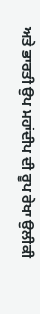ਅਤੇ ਭਾਰਤੀ ਉਪ ਮਹਾਂਦੀਪ ਦੀ ਰੂਪ ਰੇਖਾ ਉਲੀਕੀ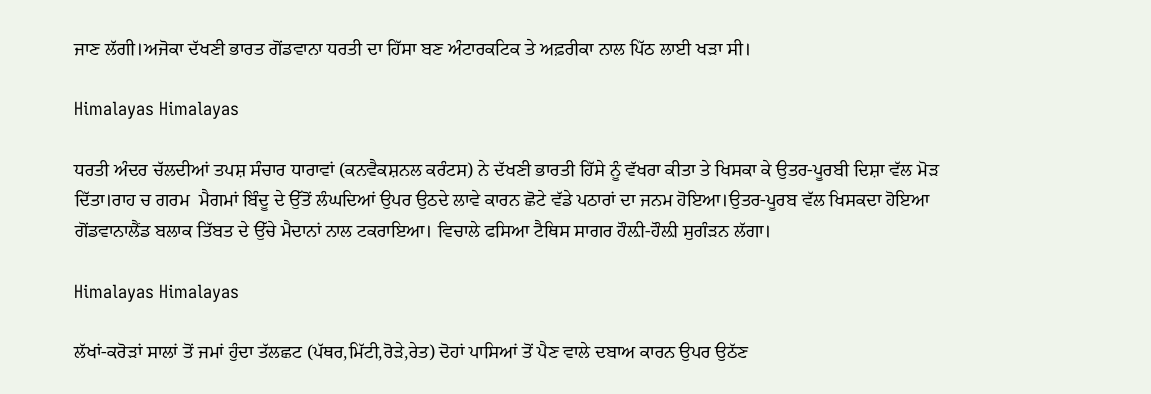ਜਾਣ ਲੱਗੀ।ਅਜੋਕਾ ਦੱਖਣੀ ਭਾਰਤ ਗੋਂਡਵਾਨਾ ਧਰਤੀ ਦਾ ਹਿੱਸਾ ਬਣ ਅੰਟਾਰਕਟਿਕ ਤੇ ਅਫ਼ਰੀਕਾ ਨਾਲ ਪਿੱਠ ਲਾਈ ਖੜਾ ਸੀ।

Himalayas Himalayas

ਧਰਤੀ ਅੰਦਰ ਚੱਲਦੀਆਂ ਤਪਸ਼ ਸੰਚਾਰ ਧਾਰਾਵਾਂ (ਕਨਵੈਕਸ਼ਨਲ ਕਰੰਟਸ) ਨੇ ਦੱਖਣੀ ਭਾਰਤੀ ਹਿੱਸੇ ਨੂੰ ਵੱਖਰਾ ਕੀਤਾ ਤੇ ਖਿਸਕਾ ਕੇ ਉਤਰ-ਪੂਰਬੀ ਦਿਸ਼ਾ ਵੱਲ ਮੋੜ ਦਿੱਤਾ।ਰਾਹ ਚ ਗਰਮ  ਮੈਗਮਾਂ ਬਿੰਦੂ ਦੇ ਉੱਤੋਂ ਲੰਘਦਿਆਂ ਉਪਰ ਉਠਦੇ ਲਾਵੇ ਕਾਰਨ ਛੋਟੇ ਵੱਡੇ ਪਠਾਰਾਂ ਦਾ ਜਨਮ ਹੋਇਆ।ਉਤਰ-ਪੂਰਬ ਵੱਲ ਖਿਸਕਦਾ ਹੋਇਆ ਗੋਂਡਵਾਨਾਲੈਂਡ ਬਲਾਕ ਤਿੱਬਤ ਦੇ ਉੱਚੇ ਮੈਦਾਨਾਂ ਨਾਲ ਟਕਰਾਇਆ। ਵਿਚਾਲੇ ਫਸਿਆ ਟੈਥਿਸ ਸਾਗਰ ਹੌਲ਼ੀ-ਹੌਲ਼ੀ ਸੁਗੰੜਨ ਲੱਗਾ।

Himalayas Himalayas

ਲੱਖਾਂ-ਕਰੋੜਾਂ ਸਾਲਾਂ ਤੋਂ ਜਮਾਂ ਹੁੰਦਾ ਤੱਲਛਟ (ਪੱਥਰ,ਮਿੱਟੀ,ਰੋੜੇ,ਰੇਤ) ਦੋਹਾਂ ਪਾਸਿਆਂ ਤੋਂ ਪੈਣ ਵਾਲੇ ਦਬਾਅ ਕਾਰਨ ਉਪਰ ਉਠੱਣ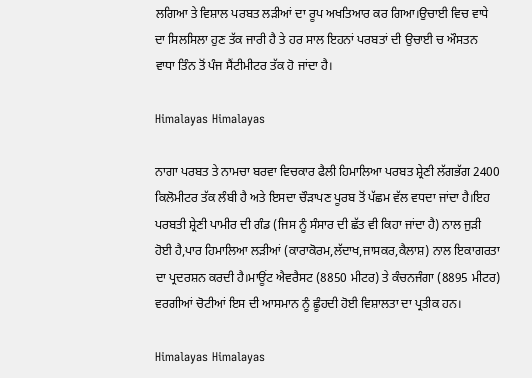ਲਗਿਆ ਤੇ ਵਿਸ਼ਾਲ ਪਰਬਤ ਲੜੀਆਂ ਦਾ ਰੂਪ ਅਖਤਿਆਰ ਕਰ ਗਿਆ।ਉਚਾਈ ਵਿਚ ਵਾਧੇ ਦਾ ਸਿਲਸਿਲਾ ਹੁਣ ਤੱਕ ਜਾਰੀ ਹੈ ਤੇ ਹਰ ਸਾਲ ਇਹਨਾਂ ਪਰਬਤਾਂ ਦੀ ਉਚਾਈ ਚ ਔਸਤਨ  ਵਾਧਾ ਤਿੰਨ ਤੋਂ ਪੰਜ ਸੈਂਟੀਮੀਟਰ ਤੱਕ ਹੋ ਜਾਂਦਾ ਹੈ।

Himalayas Himalayas

ਨਾਗਾ ਪਰਬਤ ਤੇ ਨਾਮਚਾ ਬਰਵਾ ਵਿਚਕਾਰ ਫੈਲੀ ਹਿਮਾਲਿਆ ਪਰਬਤ ਸ਼੍ਰੇਣੀ ਲੱਗਭੱਗ 2400 ਕਿਲੋਮੀਟਰ ਤੱਕ ਲੰਬੀ ਹੈ ਅਤੇ ਇਸਦਾ ਚੌੜਾਪਣ ਪੂਰਬ ਤੋਂ ਪੱਛਮ ਵੱਲ ਵਧਦਾ ਜਾਂਦਾ ਹੈ।ਇਹ ਪਰਬਤੀ ਸ਼੍ਰੇਣੀ ਪਾਮੀਰ ਦੀ ਗੰਡ (ਜਿਸ ਨੂੰ ਸੰਸਾਰ ਦੀ ਛੱਤ ਵੀ ਕਿਹਾ ਜਾਂਦਾ ਹੈ) ਨਾਲ ਜੁੜੀ ਹੋਈ ਹੈ,ਪਾਰ ਹਿਮਾਲਿਆ ਲੜੀਆਂ (ਕਾਰਾਕੋਰਮ,ਲੱਦਾਖ,ਜਾਸਕਰ,ਕੈਲਾਸ਼) ਨਾਲ ਇਕਾਗਰਤਾ ਦਾ ਪ੍ਰਦਰਸ਼ਨ ਕਰਦੀ ਹੈ।ਮਾਊਂਟ ਐਵਰੈਸਟ (8850 ਮੀਟਰ) ਤੇ ਕੰਚਨਜੰਗਾ (8895 ਮੀਟਰ) ਵਰਗੀਆਂ ਚੋਟੀਆਂ ਇਸ ਦੀ ਆਸਮਾਨ ਨੂੰ ਛੂੰਹਦੀ ਹੋਈ ਵਿਸ਼ਾਲਤਾ ਦਾ ਪ੍ਰਤੀਕ ਹਨ।

Himalayas Himalayas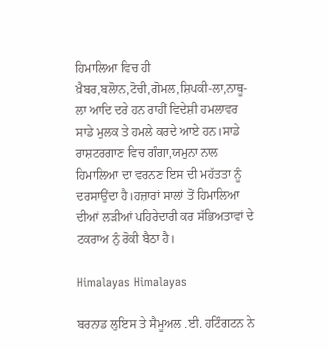ਹਿਮਾਲਿਆ ਵਿਚ ਹੀ ਖ਼ੈਬਰ,ਬਲੋਾਨ,ਟੋਚੀ,ਗੋਮਲ,ਸ਼ਿਪਕੀ-ਲਾ,ਨਾਥੂ-ਲਾ ਆਦਿ ਦਰੇ ਹਨ ਰਾਹੀਂ ਵਿਦੇਸ਼ੀ ਹਮਲਾਵਰ ਸਾਡੇ ਮੁਲਕ ਤੇ ਹਮਲੇ ਕਰਦੇ ਆਏ ਹਨ।ਸਾਡੇ ਰਾਸ਼ਟਰਗਾਣ ਵਿਚ ਗੰਗਾ,ਯਮੁਨਾ ਨਾਲ ਹਿਮਾਲਿਆ ਦਾ ਵਰਨਣ ਇਸ ਦੀ ਮਹੱਤਤਾ ਨੂੰ ਦਰਸਾਉਂਦਾ ਹੈ।ਹਜ਼ਾਰਾਂ ਸਾਲਾਂ ਤੋਂ ਹਿਮਾਲਿਆ ਦੀਆਂ ਲੜੀਆਂ ਪਹਿਰੇਦਾਰੀ ਕਰ ਸੱਭਿਅਤਾਵਾਂ ਦੇ ਟਕਰਾਅ ਨੁੰ ਰੋਕੀ ਬੈਠਾ ਹੈ।

Himalayas Himalayas

ਬਰਨਾਡ ਲੁਇਸ ਤੇ ਸੈਮੂਅਲ .ਈ. ਹਟਿੰਗਟਨ ਨੇ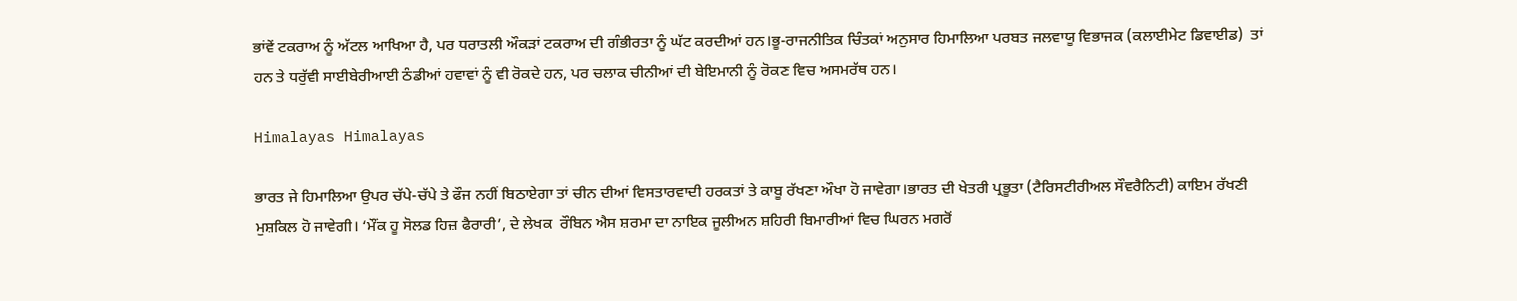ਭਾਂਵੇਂ ਟਕਰਾਅ ਨੂੰ ਅੱਟਲ ਆਖਿਆ ਹੈ, ਪਰ ਧਰਾਤਲੀ ਔਕੜਾਂ ਟਕਰਾਅ ਦੀ ਗੰਭੀਰਤਾ ਨੂੰ ਘੱਟ ਕਰਦੀਆਂ ਹਨ।ਭੂ-ਰਾਜਨੀਤਿਕ ਚਿੰਤਕਾਂ ਅਨੁਸਾਰ ਹਿਮਾਲਿਆ ਪਰਬਤ ਜਲਵਾਯੂ ਵਿਭਾਜਕ (ਕਲਾਈਮੇਟ ਡਿਵਾਈਡ)  ਤਾਂ ਹਨ ਤੇ ਧਰੁੱਵੀ ਸਾਈਬੇਰੀਆਈ ਠੰਡੀਆਂ ਹਵਾਵਾਂ ਨੂੰ ਵੀ ਰੋਕਦੇ ਹਨ, ਪਰ ਚਲਾਕ ਚੀਨੀਆਂ ਦੀ ਬੇਇਮਾਨੀ ਨੂੰ ਰੋਕਣ ਵਿਚ ਅਸਮਰੱਥ ਹਨ।

Himalayas Himalayas

ਭਾਰਤ ਜੇ ਹਿਮਾਲਿਆ ਉਪਰ ਚੱਪੇ-ਚੱਪੇ ਤੇ ਫੌਜ ਨਹੀਂ ਬਿਠਾਏਗਾ ਤਾਂ ਚੀਨ ਦੀਆਂ ਵਿਸਤਾਰਵਾਦੀ ਹਰਕਤਾਂ ਤੇ ਕਾਬੂ ਰੱਖਣਾ ਔਖਾ ਹੋ ਜਾਵੇਗਾ।ਭਾਰਤ ਦੀ ਖੇਤਰੀ ਪ੍ਰਭੂਤਾ (ਟੈਰਿਸਟੀਰੀਅਲ ਸੌਵਰੈਨਿਟੀ) ਕਾਇਮ ਰੱਖਣੀ ਮੁਸ਼ਕਿਲ ਹੋ ਜਾਵੇਗੀ। ‘ਮੌਂਕ ਹੂ ਸੋਲਡ ਹਿਜ਼ ਫੈਰਾਰੀ’, ਦੇ ਲੇਖਕ  ਰੌਬਿਨ ਐਸ ਸ਼ਰਮਾ ਦਾ ਨਾਇਕ ਜੂਲੀਅਨ ਸ਼ਹਿਰੀ ਬਿਮਾਰੀਆਂ ਵਿਚ ਘਿਰਨ ਮਗਰੋਂ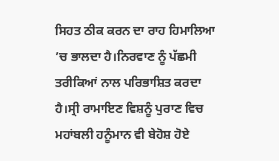ਸਿਹਤ ਠੀਕ ਕਰਨ ਦਾ ਰਾਹ ਹਿਮਾਲਿਆ ’ਚ ਭਾਲਦਾ ਹੈ।ਨਿਰਵਾਣ ਨੂੰ ਪੱਛਮੀ ਤਰੀਕਿਆਂ ਨਾਲ ਪਰਿਭਾਸ਼ਿਤ ਕਰਦਾ ਹੈ।ਸ੍ਰੀ ਰਾਮਾਇਣ ਵਿਸ਼ਨੂੰ ਪੁਰਾਣ ਵਿਚ ਮਹਾਂਬਲੀ ਹਨੂੰਮਾਨ ਵੀ ਬੇਹੋਸ਼ ਹੋਏ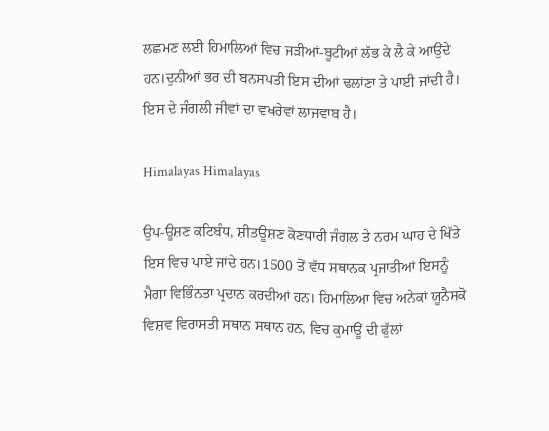ਲਛਮਣ ਲਈ ਹਿਮਾਲਿਆਂ ਵਿਚ ਜੜੀਆਂ-ਬੂਟੀਆਂ ਲੱਭ ਕੇ ਲੈ ਕੇ ਆਉਂਦੇ ਹਨ।ਦੁਨੀਆਂ ਭਰ ਦੀ ਬਨਸਪਤੀ ਇਸ ਦੀਆਂ ਢਲਾਂਣਾ ਤੇ ਪਾਈ ਜਾਂਦੀ ਹੈ। ਇਸ ਦੇ ਜੰਗਲੀ ਜੀਵਾਂ ਦਾ ਵਖਰੇਵਾਂ ਲਾਜਵਾਬ ਹੈ।

Himalayas Himalayas

ਉਪ-ਊਸ਼ਣ ਕਟਿਬੰਧ, ਸ਼ੀਤਊਸ਼ਣ ਕੋਣਧਾਰੀ ਜੰਗਲ ਤੇ ਨਰਮ ਘਾਹ ਦੇ ਖਿੱਤੇ ਇਸ ਵਿਚ ਪਾਏ ਜਾਂਦੇ ਹਨ।1500 ਤੋਂ ਵੱਧ ਸਥਾਨਕ ਪ੍ਰਜਾਤੀਆਂ ਇਸਨੂੰ ਮੈਗਾ ਵਿਭਿੰਨਤਾ ਪ੍ਰਦਾਨ ਕਰਦੀਆਂ ਹਨ। ਹਿਮਾਲਿਆ ਵਿਚ ਅਨੇਕਾਂ ਯੂਨੈਸਕੋ ਵਿਸ਼ਵ ਵਿਰਾਸਤੀ ਸਥਾਨ ਸਥਾਨ ਹਨ, ਵਿਚ ਕੁਮਾਊਂ ਦੀ ਫੁੱਲਾਂ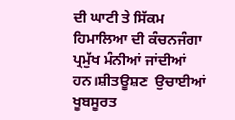ਦੀ ਘਾਟੀ ਤੇ ਸਿੱਕਮ ਹਿਮਾਲਿਆ ਦੀ ਕੰਚਨਜੰਗਾ ਪ੍ਰਮੁੱਖ ਮੰਨੀਆਂ ਜਾਂਦੀਆਂ ਹਨ।ਸ਼ੀਤਊਸ਼ਣ  ਉਚਾਈਆਂ ਖੂਬਸੂਰਤ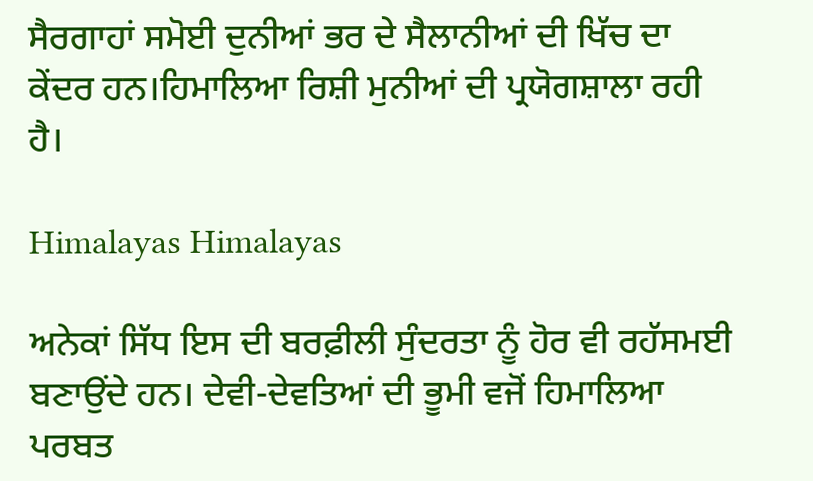ਸੈਰਗਾਹਾਂ ਸਮੋਈ ਦੁਨੀਆਂ ਭਰ ਦੇ ਸੈਲਾਨੀਆਂ ਦੀ ਖਿੱਚ ਦਾ ਕੇਂਦਰ ਹਨ।ਹਿਮਾਲਿਆ ਰਿਸ਼ੀ ਮੁਨੀਆਂ ਦੀ ਪ੍ਰਯੋਗਸ਼ਾਲਾ ਰਹੀ ਹੈ।

Himalayas Himalayas

ਅਨੇਕਾਂ ਸਿੱਧ ਇਸ ਦੀ ਬਰਫ਼ੀਲੀ ਸੁੰਦਰਤਾ ਨੂੰ ਹੋਰ ਵੀ ਰਹੱਸਮਈ ਬਣਾਉਂਦੇ ਹਨ। ਦੇਵੀ-ਦੇਵਤਿਆਂ ਦੀ ਭੂਮੀ ਵਜੋਂ ਹਿਮਾਲਿਆ ਪਰਬਤ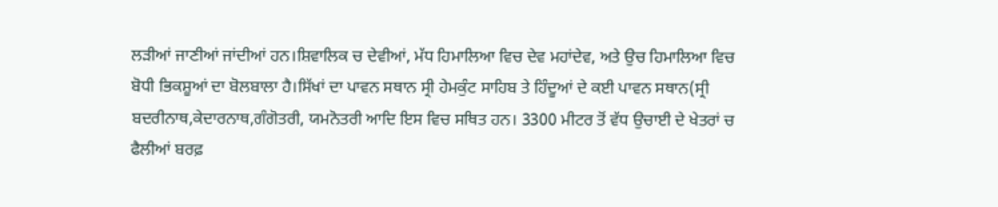ਲੜੀਆਂ ਜਾਣੀਆਂ ਜਾਂਦੀਆਂ ਹਨ।ਸ਼ਿਵਾਲਿਕ ਚ ਦੇਵੀਆਂ, ਮੱਧ ਹਿਮਾਲਿਆ ਵਿਚ ਦੇਵ ਮਹਾਂਦੇਵ, ਅਤੇ ਉਚ ਹਿਮਾਲਿਆ ਵਿਚ ਬੋਧੀ ਭਿਕਸ਼ੂਆਂ ਦਾ ਬੋਲਬਾਲਾ ਹੈ।ਸਿੱਖਾਂ ਦਾ ਪਾਵਨ ਸਥਾਨ ਸ੍ਰੀ ਹੇਮਕੁੰਟ ਸਾਹਿਬ ਤੇ ਹਿੰਦੂਆਂ ਦੇ ਕਈ ਪਾਵਨ ਸਥਾਨ(ਸ੍ਰੀ ਬਦਰੀਨਾਥ,ਕੇਦਾਰਨਾਥ,ਗੰਗੋਤਰੀ, ਯਮਨੋਤਰੀ ਆਦਿ ਇਸ ਵਿਚ ਸਥਿਤ ਹਨ। 3300 ਮੀਟਰ ਤੋਂ ਵੱਧ ਉਚਾਈ ਦੇ ਖੇਤਰਾਂ ਚ ਫੈਲੀਆਂ ਬਰਫ਼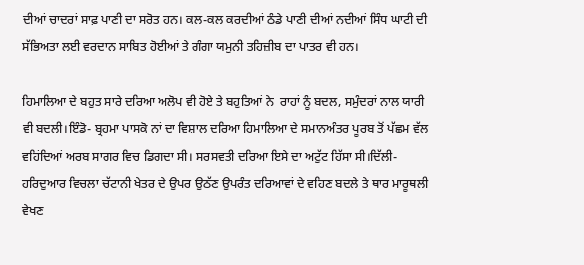ਦੀਆਂ ਚਾਦਰਾਂ ਸਾਫ਼ ਪਾਣੀ ਦਾ ਸਰੋਤ ਹਨ। ਕਲ-ਕਲ ਕਰਦੀਆਂ ਠੰਡੇ ਪਾਣੀ ਦੀਆਂ ਨਦੀਆਂ ਸਿੰਧ ਘਾਟੀ ਦੀ ਸੱਭਿਅਤਾ ਲਈ ਵਰਦਾਨ ਸਾਬਿਤ ਹੋਈਆਂ ਤੇ ਗੰਗਾ ਯਮੁਨੀ ਤਹਿਜ਼ੀਬ ਦਾ ਪਾਤਰ ਵੀ ਹਨ।

ਹਿਮਾਲਿਆ ਦੇ ਬਹੁਤ ਸਾਰੇ ਦਰਿਆ ਅਲੋਪ ਵੀ ਹੋਏ ਤੇ ਬਹੁਤਿਆਂ ਨੇ  ਰਾਹਾਂ ਨੂੰ ਬਦਲ, ਸਮੁੰਦਰਾਂ ਨਾਲ ਯਾਰੀ ਵੀ ਬਦਲੀ।ਇੰਡੋ- ਬ੍ਰਹਮਾ ਪਾਸਕੋ ਨਾਂ ਦਾ ਵਿਸ਼ਾਲ ਦਰਿਆ ਹਿਮਾਲਿਆ ਦੇ ਸਮਾਨਅੰਤਰ ਪੂਰਬ ਤੋਂ ਪੱਛਮ ਵੱਲ ਵਹਿਂਦਿਆਂ ਅਰਬ ਸਾਗਰ ਵਿਚ ਡਿਗਦਾ ਸੀ। ਸਰਸਵਤੀ ਦਰਿਆ ਇਸੇ ਦਾ ਅਟੁੱਟ ਹਿੱਸਾ ਸੀ।ਦਿੱਲੀ-ਹਰਿਦੁਆਰ ਵਿਚਲਾ ਚੱਟਾਨੀ ਖੇਤਰ ਦੇ ਉਪਰ ਉਠੱਣ ਉਪਰੰਤ ਦਰਿਆਵਾਂ ਦੇ ਵਹਿਣ ਬਦਲੇ ਤੇ ਥਾਰ ਮਾਰੂਥਲੀ ਵੇਖਣ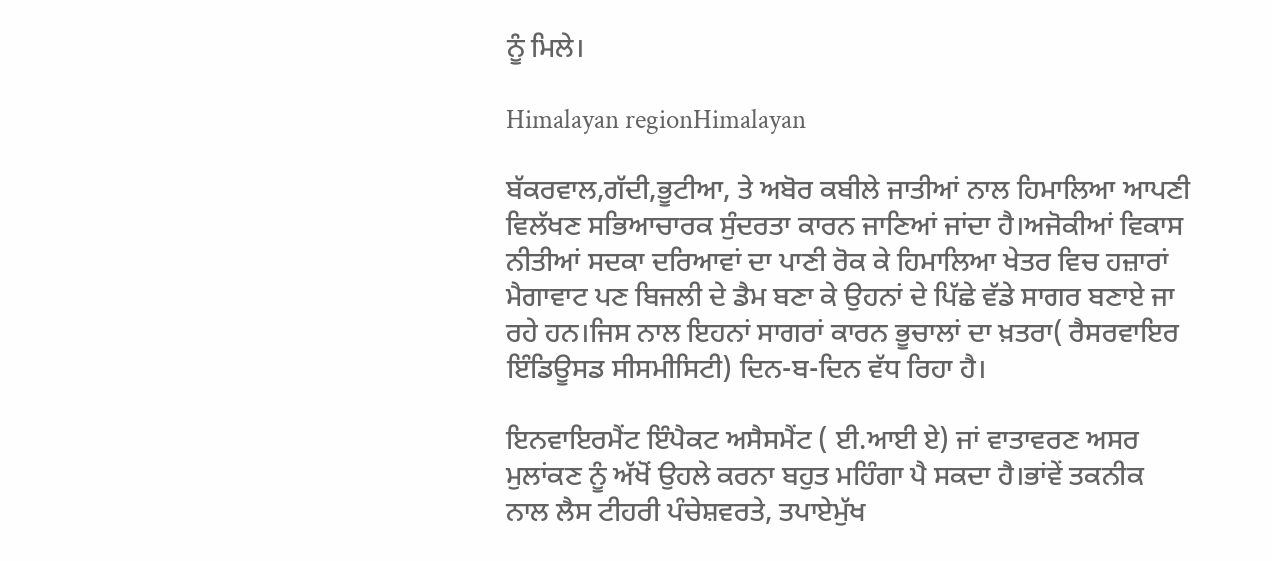ਨੂੰ ਮਿਲੇ।

Himalayan regionHimalayan

ਬੱਕਰਵਾਲ,ਗੱਦੀ,ਭੂਟੀਆ, ਤੇ ਅਬੋਰ ਕਬੀਲੇ ਜਾਤੀਆਂ ਨਾਲ ਹਿਮਾਲਿਆ ਆਪਣੀ ਵਿਲੱਖਣ ਸਭਿਆਚਾਰਕ ਸੁੰਦਰਤਾ ਕਾਰਨ ਜਾਣਿਆਂ ਜਾਂਦਾ ਹੈ।ਅਜੋਕੀਆਂ ਵਿਕਾਸ ਨੀਤੀਆਂ ਸਦਕਾ ਦਰਿਆਵਾਂ ਦਾ ਪਾਣੀ ਰੋਕ ਕੇ ਹਿਮਾਲਿਆ ਖੇਤਰ ਵਿਚ ਹਜ਼ਾਰਾਂ ਮੈਗਾਵਾਟ ਪਣ ਬਿਜਲੀ ਦੇ ਡੈਮ ਬਣਾ ਕੇ ਉਹਨਾਂ ਦੇ ਪਿੱਛੇ ਵੱਡੇ ਸਾਗਰ ਬਣਾਏ ਜਾ ਰਹੇ ਹਨ।ਜਿਸ ਨਾਲ ਇਹਨਾਂ ਸਾਗਰਾਂ ਕਾਰਨ ਭੂਚਾਲਾਂ ਦਾ ਖ਼ਤਰਾ( ਰੈਸਰਵਾਇਰ ਇੰਡਿਊਸਡ ਸੀਸਮੀਸਿਟੀ) ਦਿਨ-ਬ-ਦਿਨ ਵੱਧ ਰਿਹਾ ਹੈ।

ਇਨਵਾਇਰਮੈਂਟ ਇੰਪੈਕਟ ਅਸੈਸਮੈਂਟ ( ਈ.ਆਈ ਏ) ਜਾਂ ਵਾਤਾਵਰਣ ਅਸਰ ਮੁਲਾਂਕਣ ਨੂੰ ਅੱਖੋਂ ਉਹਲੇ ਕਰਨਾ ਬਹੁਤ ਮਹਿੰਗਾ ਪੈ ਸਕਦਾ ਹੈ।ਭਾਂਵੇਂ ਤਕਨੀਕ ਨਾਲ ਲੈਸ ਟੀਹਰੀ ਪੰਚੇਸ਼ਵਰਤੇ, ਤਪਾਏਮੁੱਖ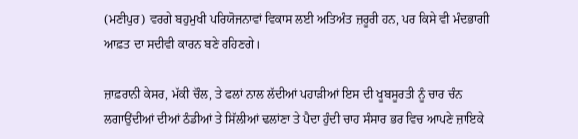(ਮਣੀਪੁਰ) ਵਰਗੇ ਬਹੁਮੁਖੀ ਪਰਿਯੋਜਨਾਵਾਂ ਵਿਕਾਸ ਲਈ ਅਤਿਅੰਤ ਜ਼ਰੂਰੀ ਹਨ, ਪਰ ਕਿਸੇ ਵੀ ਮੰਦਭਾਗੀ ਆਫ਼ਤ ਦਾ ਸਦੀਵੀ ਕਾਰਨ ਬਣੇ ਰਹਿਣਗੇ।

ਜ਼ਾਫ਼ਰਾਨੀ ਕੇਸਰ, ਮੱਕੀ ਚੌਲ, ਤੇ ਫਲਾਂ ਨਾਲ ਲੱਦੀਆਂ ਪਹਾੜੀਆਂ ਇਸ ਦੀ ਖੂਬਸੂਰਤੀ ਨੂੰ ਚਾਰ ਚੰਨ ਲਗਾਉਂਦੀਆਂ ਦੀਆਂ ਠੰਡੀਆਂ ਤੇ ਸਿੱਲੀਆਂ ਢਲਾਂਣਾ ਤੇ ਪੈਦਾ ਹੁੰਦੀ ਚਾਹ ਸੰਸਾਰ ਭਰ ਵਿਚ ਆਪਣੇ ਜ਼ਾਇਕੇ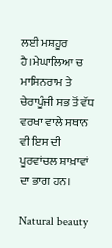ਲਈ ਮਸ਼ਹੂਰ ਹੈ।ਮੇਘਾਲਿਆ ਚ ਮਾਸਿਨਰਾਮ ਤੇ ਚੇਰਾਪੂੰਜੀ ਸਭ ਤੋਂ ਵੱਧ ਵਰਖਾ ਵਾਲੇ ਸਥਾਨ ਵੀ ਇਸ ਦੀ ਪੂਰਵਾਂਚਲ ਸ਼ਾਖ਼ਾਵਾਂ ਦਾ ਭਾਗ ਹਨ।

Natural beauty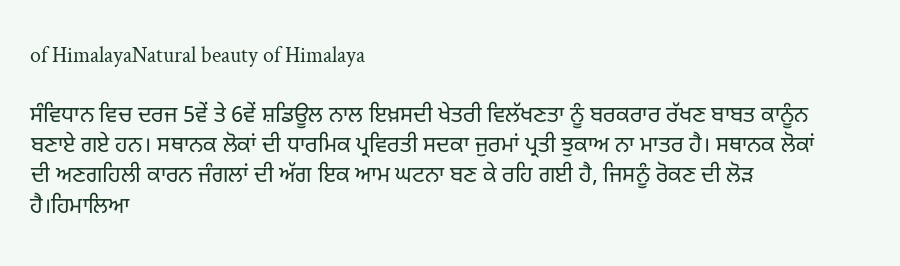of HimalayaNatural beauty of Himalaya

ਸੰਵਿਧਾਨ ਵਿਚ ਦਰਜ 5ਵੇਂ ਤੇ 6ਵੇਂ ਸ਼ਡਿਊਲ ਨਾਲ ਇਖ਼ਸਦੀ ਖੇਤਰੀ ਵਿਲੱਖਣਤਾ ਨੂੰ ਬਰਕਰਾਰ ਰੱਖਣ ਬਾਬਤ ਕਾਨੂੰਨ ਬਣਾਏ ਗਏ ਹਨ। ਸਥਾਨਕ ਲੋਕਾਂ ਦੀ ਧਾਰਮਿਕ ਪ੍ਰਵਿਰਤੀ ਸਦਕਾ ਜੁਰਮਾਂ ਪ੍ਰਤੀ ਝੁਕਾਅ ਨਾ ਮਾਤਰ ਹੈ। ਸਥਾਨਕ ਲੋਕਾਂ ਦੀ ਅਣਗਹਿਲੀ ਕਾਰਨ ਜੰਗਲਾਂ ਦੀ ਅੱਗ ਇਕ ਆਮ ਘਟਨਾ ਬਣ ਕੇ ਰਹਿ ਗਈ ਹੈ, ਜਿਸਨੂੰ ਰੋਕਣ ਦੀ ਲੋੜ ਹੈ।ਹਿਮਾਲਿਆ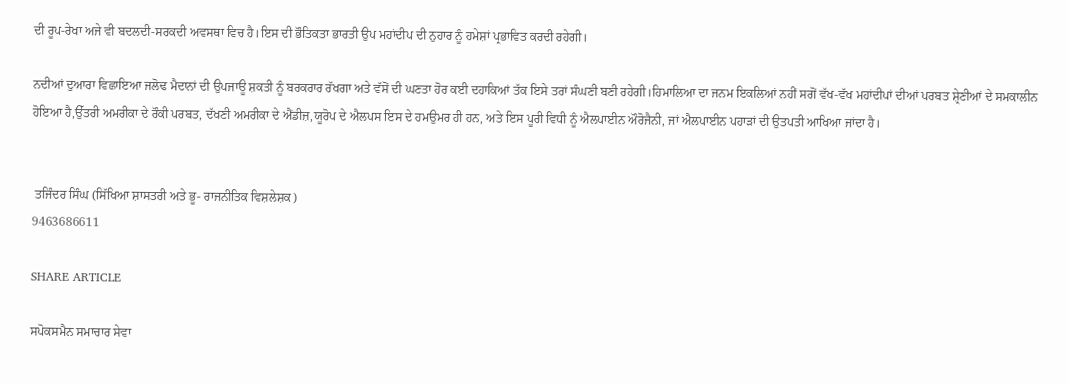ਦੀ ਰੂਪ-ਰੇਖਾ ਅਜੇ ਵੀ ਬਦਲਦੀ-ਸਰਕਦੀ ਅਵਸਥਾ ਵਿਚ ਹੈ।ਇਸ ਦੀ ਭੌਤਿਕਤਾ ਭਾਰਤੀ ਉਪ ਮਹਾਂਦੀਪ ਦੀ ਨੁਹਾਰ ਨੂੰ ਹਮੇਸ਼ਾਂ ਪ੍ਰਭਾਵਿਤ ਕਰਦੀ ਰਹੇਗੀ।

ਨਦੀਆਂ ਦੁਆਰਾ ਵਿਛਾਇਆ ਜਲੋਢ ਮੈਦਾਨਾਂ ਦੀ ਉਪਜਾਊ ਸ਼ਕਤੀ ਨੂੰ ਬਰਕਰਾਰ ਰੱਖਗਾ ਅਤੇ ਵੱਸੋਂ ਦੀ ਘਣਤਾ ਹੋਰ ਕਈ ਦਹਾਕਿਆਂ ਤੱਕ ਇਸੇ ਤਰਾਂ ਸੰਘਣੀ ਬਣੀ ਰਹੇਗੀ।ਹਿਮਾਲਿਆ ਦਾ ਜਨਮ ਇਕਲਿਆਂ ਨਹੀਂ ਸਗੋਂ ਵੱਖ-ਵੱਖ ਮਹਾਂਦੀਪਾਂ ਦੀਆਂ ਪਰਬਤ ਸ਼੍ਰੇਣੀਆਂ ਦੇ ਸਮਕਾਲੀਨ ਹੋਇਆ ਹੈ,ਉੱਤਰੀ ਅਮਰੀਕਾ ਦੇ ਰੌਕੀ ਪਰਬਤ, ਦੱਖਣੀ ਅਮਰੀਕਾ ਦੇ ਐਂਡੀਜ਼,ਯੂਰੋਪ ਦੇ ਐਲਪਸ ਇਸ ਦੇ ਹਮਉਮਰ ਹੀ ਹਨ, ਅਤੇ ਇਸ ਪੂਰੀ ਵਿਧੀ ਨੂੰ ਐਲਪਾਈਨ ਔਰੋਜੈਨੀ, ਜਾਂ ਐਲਪਾਈਨ ਪਹਾੜਾਂ ਦੀ ਉਤਪਤੀ ਆਖਿਆ ਜਾਂਦਾ ਹੈ।


 ਤਜਿੰਦਰ ਸਿੰਘ (ਸਿੱਖਿਆ ਸ਼ਾਸਤਰੀ ਅਤੇ ਭੂ- ਰਾਜਨੀਤਿਕ ਵਿਸ਼ਲੇਸ਼ਕ)
9463686611

SHARE ARTICLE

ਸਪੋਕਸਮੈਨ ਸਮਾਚਾਰ ਸੇਵਾ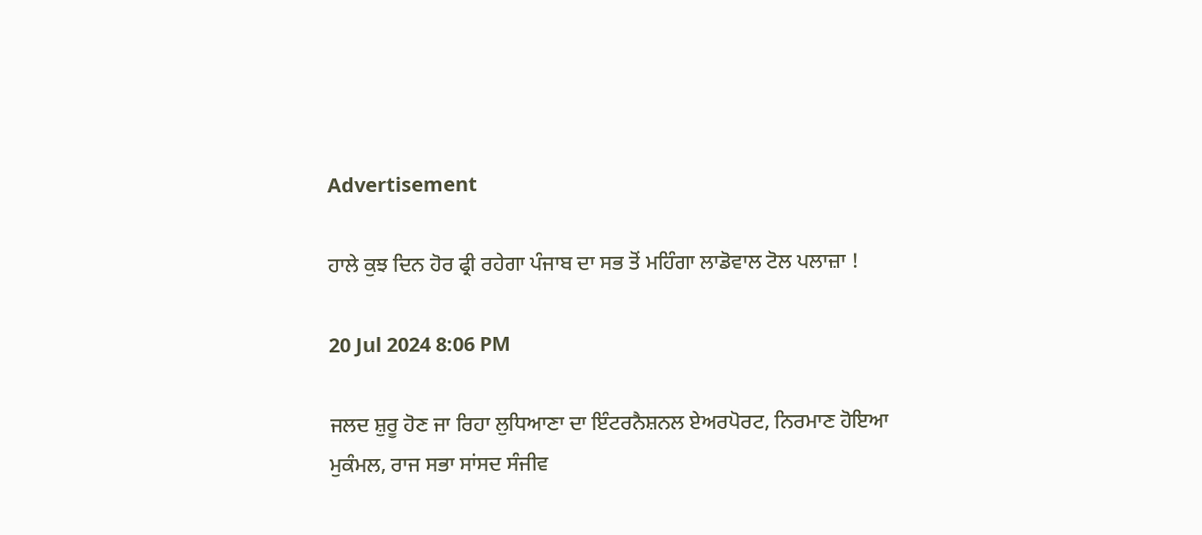Advertisement

ਹਾਲੇ ਕੁਝ ਦਿਨ ਹੋਰ ਫ੍ਰੀ ਰਹੇਗਾ ਪੰਜਾਬ ਦਾ ਸਭ ਤੋਂ ਮਹਿੰਗਾ ਲਾਡੋਵਾਲ ਟੋਲ ਪਲਾਜ਼ਾ !

20 Jul 2024 8:06 PM

ਜਲਦ ਸ਼ੁਰੂ ਹੋਣ ਜਾ ਰਿਹਾ ਲੁਧਿਆਣਾ ਦਾ ਇੰਟਰਨੈਸ਼ਨਲ ਏਅਰਪੋਰਟ, ਨਿਰਮਾਣ ਹੋਇਆ ਮੁਕੰਮਲ, ਰਾਜ ਸਭਾ ਸਾਂਸਦ ਸੰਜੀਵ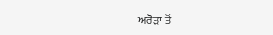ਅਰੋੜਾ ਤੋਂ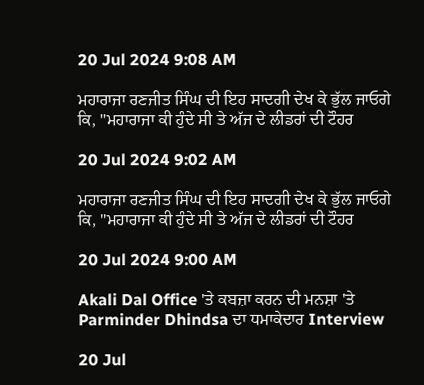20 Jul 2024 9:08 AM

ਮਹਾਰਾਜਾ ਰਣਜੀਤ ਸਿੰਘ ਦੀ ਇਹ ਸਾਦਗੀ ਦੇਖ ਕੇ ਭੁੱਲ ਜਾਓਗੇ ਕਿ, "ਮਹਾਰਾਜਾ ਕੀ ਹੁੰਦੇ ਸੀ ਤੇ ਅੱਜ ਦੇ ਲੀਡਰਾਂ ਦੀ ਟੌਹਰ

20 Jul 2024 9:02 AM

ਮਹਾਰਾਜਾ ਰਣਜੀਤ ਸਿੰਘ ਦੀ ਇਹ ਸਾਦਗੀ ਦੇਖ ਕੇ ਭੁੱਲ ਜਾਓਗੇ ਕਿ, "ਮਹਾਰਾਜਾ ਕੀ ਹੁੰਦੇ ਸੀ ਤੇ ਅੱਜ ਦੇ ਲੀਡਰਾਂ ਦੀ ਟੌਹਰ

20 Jul 2024 9:00 AM

Akali Dal Office 'ਤੇ ਕਬਜ਼ਾ ਕਰਨ ਦੀ ਮਨਸ਼ਾ 'ਤੇ Parminder Dhindsa ਦਾ ਧਮਾਕੇਦਾਰ Interview

20 Jul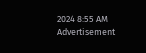2024 8:55 AM
Advertisement